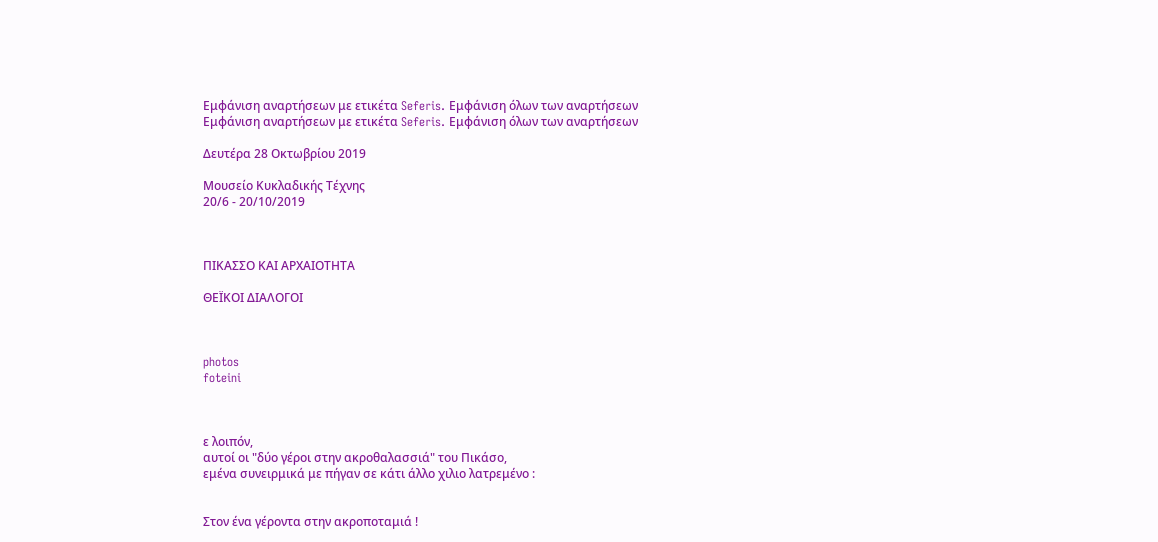Εμφάνιση αναρτήσεων με ετικέτα Seferis. Εμφάνιση όλων των αναρτήσεων
Εμφάνιση αναρτήσεων με ετικέτα Seferis. Εμφάνιση όλων των αναρτήσεων

Δευτέρα 28 Οκτωβρίου 2019

Μουσείο Κυκλαδικής Τέχνης
20/6 - 20/10/2019



ΠΙΚΑΣΣΟ ΚΑΙ ΑΡΧΑΙΟΤΗΤΑ

ΘΕΪΚΟΙ ΔΙΑΛΟΓΟΙ



photos
foteini



ε λοιπόν,
αυτοί οι "δύο γέροι στην ακροθαλασσιά" του Πικάσο,
εμένα συνειρμικά με πήγαν σε κάτι άλλο χιλιο λατρεμένο :


Στον ένα γέροντα στην ακροποταμιά !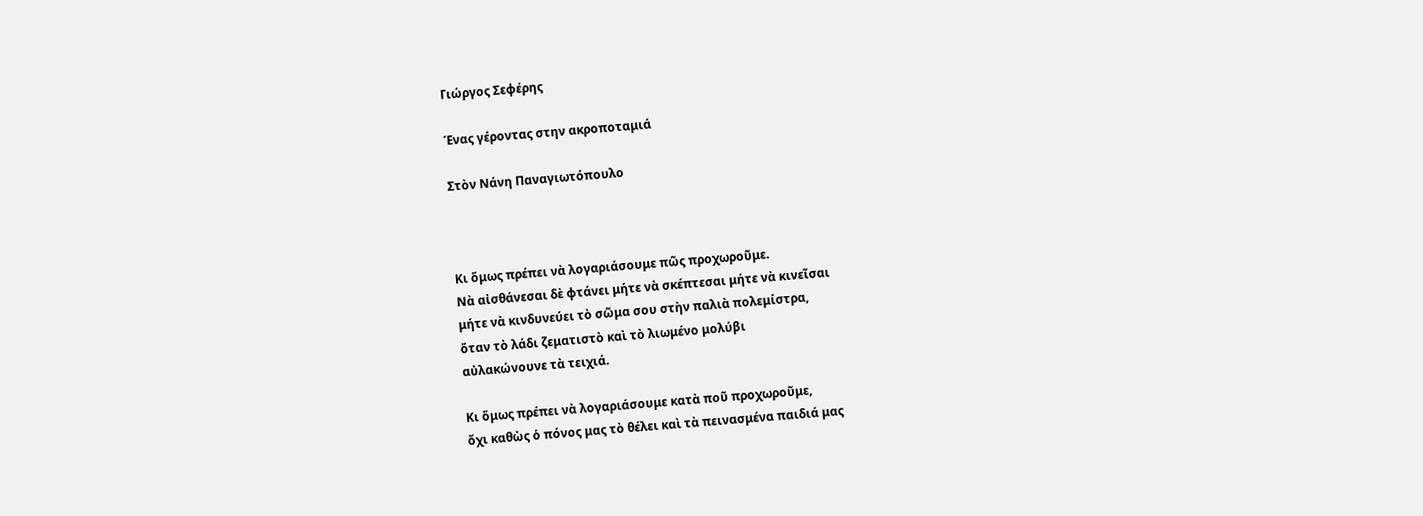Γιώργος Σεφέρης

Ένας γέροντας στην ακροποταμιά

Στὸν Νάνη Παναγιωτόπουλο



Κι ὅμως πρέπει νὰ λογαριάσουμε πῶς προχωροῦμε.
Νὰ αἰσθάνεσαι δὲ φτάνει μήτε νὰ σκέπτεσαι μήτε νὰ κινεῖσαι
μήτε νὰ κινδυνεύει τὸ σῶμα σου στὴν παλιὰ πολεμίστρα,
ὅταν τὸ λάδι ζεματιστὸ καὶ τὸ λιωμένο μολύβι
αὐλακώνουνε τὰ τειχιά.

Κι ὅμως πρέπει νὰ λογαριάσουμε κατὰ ποῦ προχωροῦμε,
ὄχι καθὼς ὁ πόνος μας τὸ θέλει καὶ τὰ πεινασμένα παιδιά μας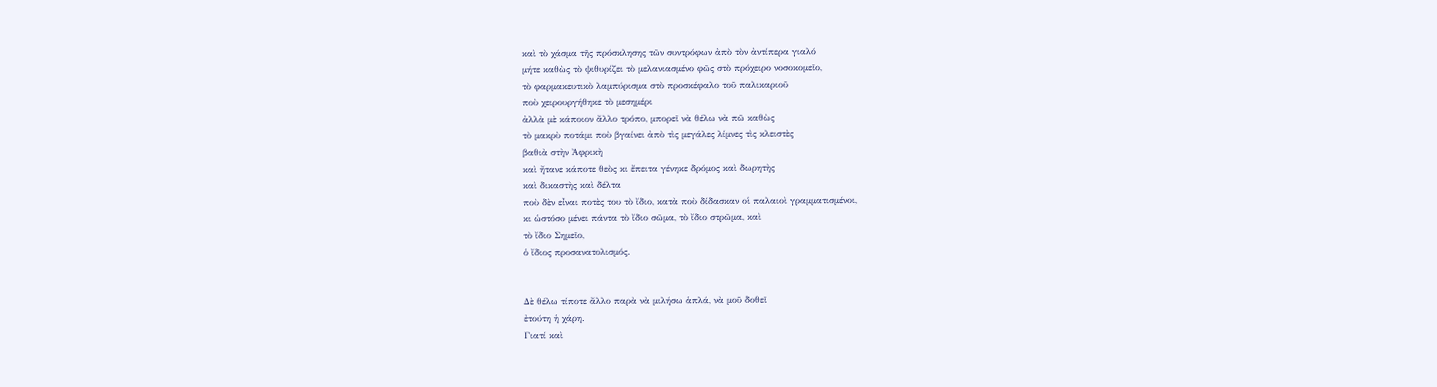καὶ τὸ χάσμα τῆς πρόσκλησης τῶν συντρόφων ἀπὸ τὸν ἀντίπερα γιαλό
μήτε καθὼς τὸ ψιθυρίζει τὸ μελανιασμένο φῶς στὸ πρόχειρο νοσοκομεῖο,
τὸ φαρμακευτικὸ λαμπύρισμα στὸ προσκέφαλο τοῦ παλικαριοῦ
ποὺ χειρουργήθηκε τὸ μεσημέρι
ἀλλὰ μὲ κάποιον ἄλλο τρόπο, μπορεῖ νὰ θέλω νὰ πῶ καθὼς
τὸ μακρὺ ποτάμι ποὺ βγαίνει ἀπὸ τὶς μεγάλες λίμνες τὶς κλειστὲς
βαθιὰ στὴν Ἀφρικὴ
καὶ ἤτανε κάποτε θεὸς κι ἔπειτα γένηκε δρόμος καὶ δωρητὴς
καὶ δικαστὴς καὶ δέλτα
ποὺ δὲν εἶναι ποτὲς του τὸ ἴδιο, κατὰ ποὺ δίδασκαν οἱ παλαιοὶ γραμματισμένοι,
κι ὡστόσο μένει πάντα τὸ ἴδιο σῶμα, τὸ ἴδιο στρῶμα, καὶ
τὸ ἴδιο Σημεῖο,
ὁ ἴδιος προσανατολισμός.


Δὲ θέλω τίποτε ἄλλο παρὰ νὰ μιλήσω ἁπλά, νὰ μοῦ δοθεῖ
ἐτούτη ἡ χάρη.
Γιατί καὶ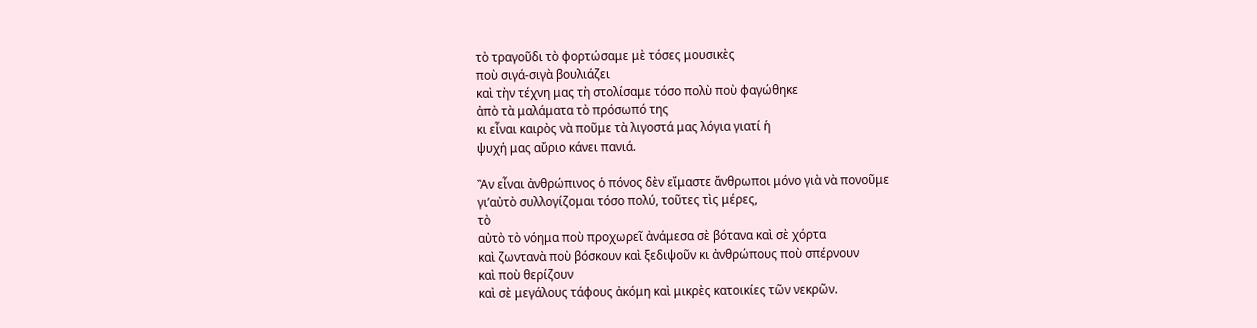τὸ τραγοῦδι τὸ φορτώσαμε μὲ τόσες μουσικὲς
ποὺ σιγά-σιγὰ βουλιάζει
καὶ τὴν τέχνη μας τὴ στολίσαμε τόσο πολὺ ποὺ φαγώθηκε
ἀπὸ τὰ μαλάματα τὸ πρόσωπό της
κι εἶναι καιρὸς νὰ ποῦμε τὰ λιγοστά μας λόγια γιατί ἡ
ψυχή μας αὔριο κάνει πανιά.

Ἂν εἶναι ἀνθρώπινος ὁ πόνος δὲν εἴμαστε ἄνθρωποι μόνο γιὰ νὰ πονοῦμε
γι’αὐτὸ συλλογίζομαι τόσο πολύ, τοῦτες τὶς μέρες,
τὸ
αὐτὸ τὸ νόημα ποὺ προχωρεῖ ἀνάμεσα σὲ βότανα καὶ σὲ χόρτα
καὶ ζωντανὰ ποὺ βόσκουν καὶ ξεδιψοῦν κι ἀνθρώπους ποὺ σπέρνουν
καὶ ποὺ θερίζουν
καὶ σὲ μεγάλους τάφους ἀκόμη καὶ μικρὲς κατοικίες τῶν νεκρῶν.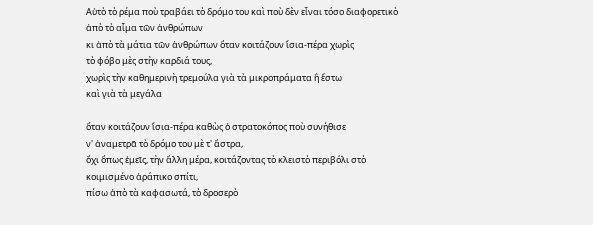Αὐτὸ τὸ ρέμα ποὺ τραβάει τὸ δρόμο του καὶ ποὺ δὲν εἶναι τόσο διαφορετικὸ
ἀπὸ τὸ αἷμα τῶν ἀνθρώπων
κι ἀπὸ τὰ μάτια τῶν ἀνθρώπων ὅταν κοιτάζουν ἴσια-πέρα χωρὶς
τὸ φόβο μὲς στὴν καρδιά τους,
χωρὶς τὴν καθημερινὴ τρεμούλα γιὰ τὰ μικροπράματα ἢ ἔστω
καὶ γιὰ τὰ μεγάλα

ὅταν κοιτάζουν ἴσια-πέρα καθὼς ὁ στρατοκόπος ποὺ συνήθισε
ν' ἀναμετρᾶ τὸ δρόμο του μὲ τ' ἄστρα,
ὄχι ὅπως ἐμεῖς, τὴν ἄλλη μέρα, κοιτάζοντας τὸ κλειστὸ περιβόλι στὸ
κοιμισμένο ἀράπικο σπίτι,
πίσω ἀπὸ τὰ καφασωτά, τὸ δροσερὸ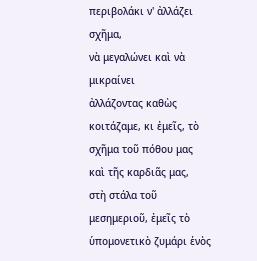περιβολάκι ν' ἀλλάζει σχῆμα,
νὰ μεγαλώνει καὶ νὰ μικραίνει
ἀλλάζοντας καθὼς κοιτάζαμε, κι ἐμεῖς, τὸ σχῆμα τοῦ πόθου μας
καὶ τῆς καρδιᾶς μας,
στὴ στάλα τοῦ μεσημεριοῦ, ἐμεῖς τὸ ὑπομονετικὸ ζυμάρι ἑνὸς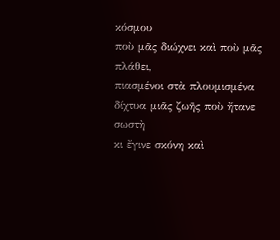κόσμου
ποὺ μᾶς διώχνει καὶ ποὺ μᾶς πλάθει,
πιασμένοι στὰ πλουμισμένα δίχτυα μιᾶς ζωῆς ποὺ ἤτανε σωστὴ
κι ἔγινε σκόνη καὶ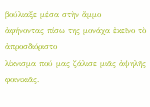βούλιαξε μέσα στὴν ἄμμο
ἀφήνοντας πίσω της μονάχα ἐκεῖνο τὸ ἀπροσδιόριστο
λίκνισμα πού μας ζάλισε μιᾶς ἀψηλῆς φοινικιᾶς.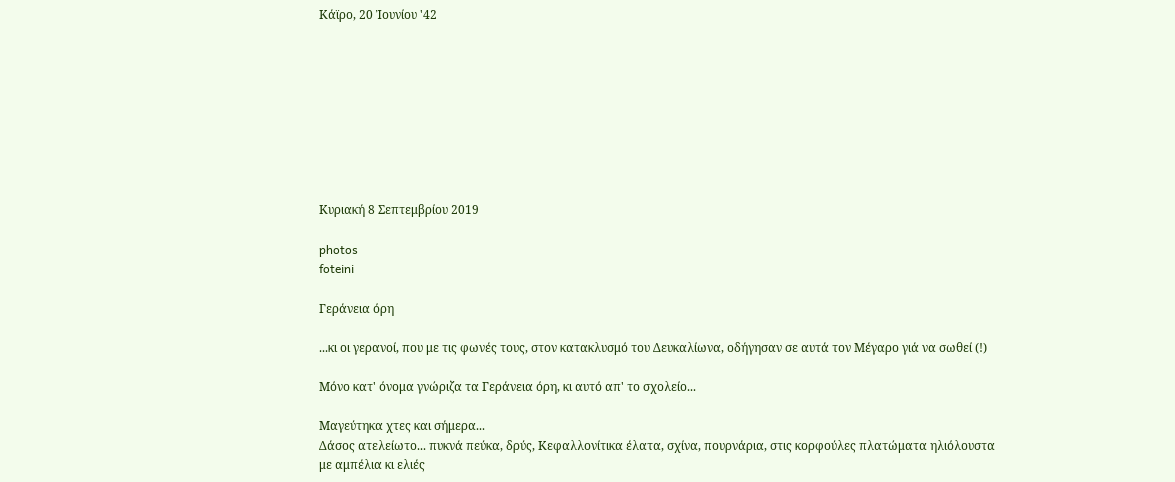Κάϊρο, 20 Ἰουνίου '42









Κυριακή 8 Σεπτεμβρίου 2019

photos
foteini

Γεράνεια όρη

...κι οι γερανοί, που με τις φωνές τους, στον κατακλυσμό του Δευκαλίωνα, οδήγησαν σε αυτά τον Μέγαρο γιά να σωθεί (!)

Μόνο κατ' όνομα γνώριζα τα Γεράνεια όρη, κι αυτό απ' το σχολείο...

Μαγεύτηκα χτες και σήμερα...
Δάσος ατελείωτο... πυκνά πεύκα, δρύς, Κεφαλλονίτικα έλατα, σχίνα, πουρνάρια, στις κορφούλες πλατώματα ηλιόλουστα με αμπέλια κι ελιές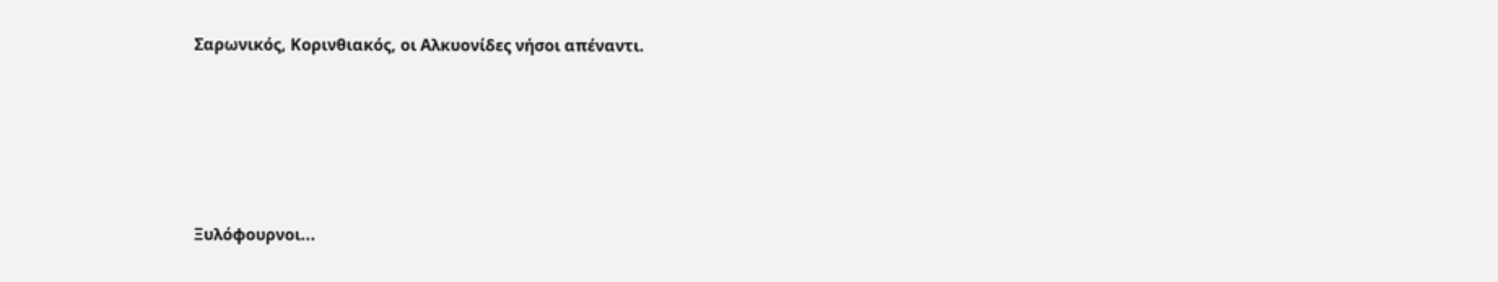Σαρωνικός, Κορινθιακός, οι Αλκυονίδες νήσοι απέναντι.





Ξυλόφουρνοι...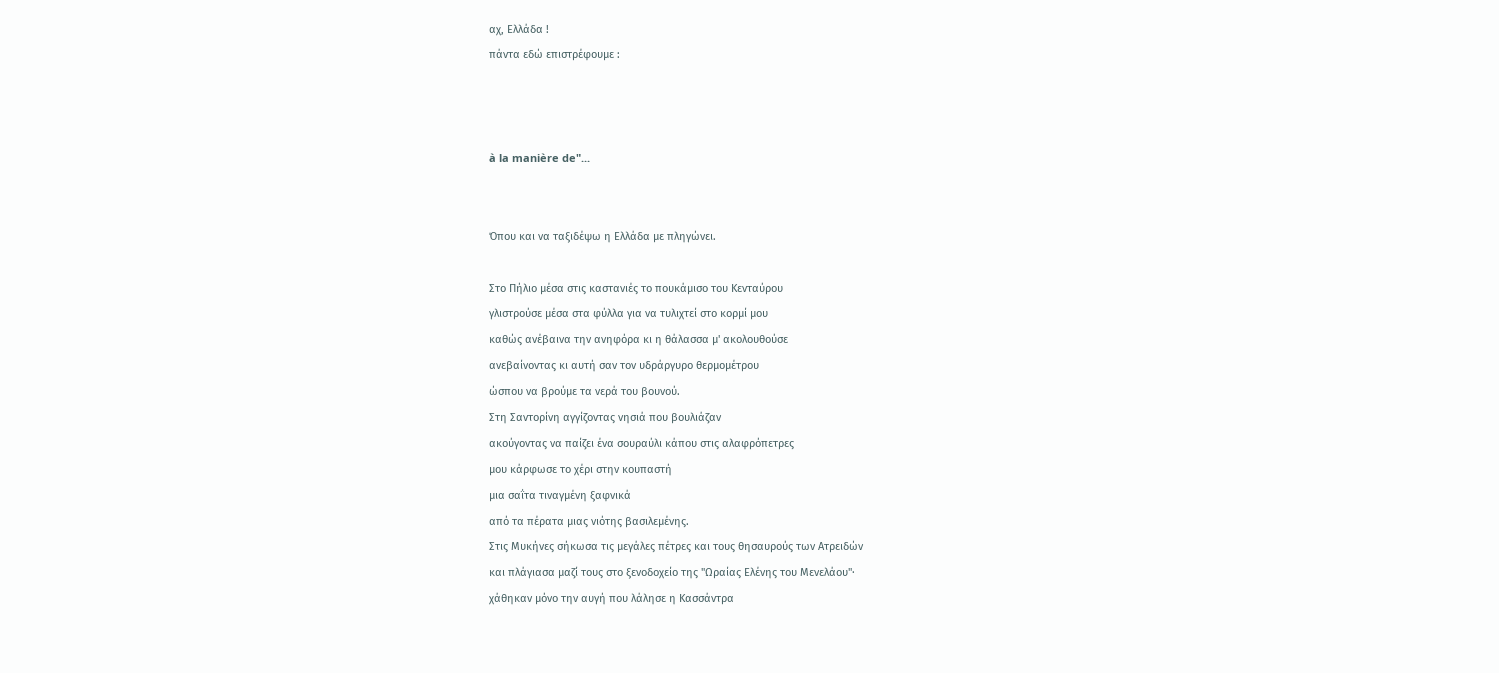αχ, Ελλάδα !
πάντα εδώ επιστρέφουμε :



à la manière de"...


Όπου και να ταξιδέψω η Ελλάδα με πληγώνει.

Στο Πήλιο μέσα στις καστανιές το πουκάμισο του Κενταύρου
γλιστρούσε μέσα στα φύλλα για να τυλιχτεί στο κορμί μου
καθώς ανέβαινα την ανηφόρα κι η θάλασσα μ' ακολουθούσε
ανεβαίνοντας κι αυτή σαν τον υδράργυρο θερμομέτρου
ώσπου να βρούμε τα νερά του βουνού.
Στη Σαντορίνη αγγίζοντας νησιά που βουλιάζαν
ακούγοντας να παίζει ένα σουραύλι κάπου στις αλαφρόπετρες
μου κάρφωσε το χέρι στην κουπαστή
μια σαΐτα τιναγμένη ξαφνικά
από τα πέρατα μιας νιότης βασιλεμένης.
Στις Μυκήνες σήκωσα τις μεγάλες πέτρες και τους θησαυρούς των Ατρειδών
και πλάγιασα μαζί τους στο ξενοδοχείο της "Ωραίας Ελένης του Μενελάου"·
χάθηκαν μόνο την αυγή που λάλησε η Κασσάντρα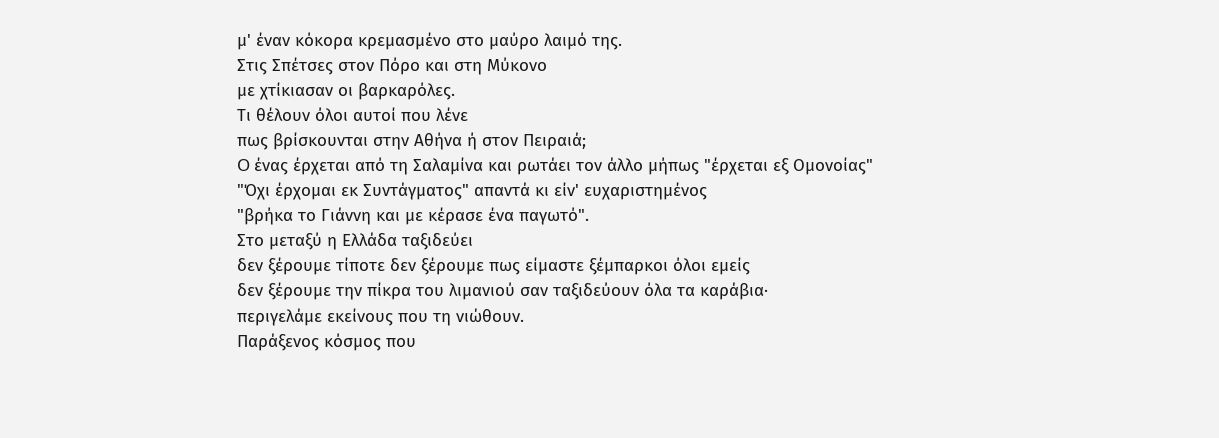μ' έναν κόκορα κρεμασμένο στο μαύρο λαιμό της.
Στις Σπέτσες στον Πόρο και στη Μύκονο
με χτίκιασαν οι βαρκαρόλες.
Τι θέλουν όλοι αυτοί που λένε
πως βρίσκουνται στην Αθήνα ή στον Πειραιά;
O ένας έρχεται από τη Σαλαμίνα και ρωτάει τον άλλο μήπως "έρχεται εξ Oμονοίας"
"Όχι έρχομαι εκ Συντάγματος" απαντά κι είν' ευχαριστημένος
"βρήκα το Γιάννη και με κέρασε ένα παγωτό".
Στο μεταξύ η Ελλάδα ταξιδεύει
δεν ξέρουμε τίποτε δεν ξέρουμε πως είμαστε ξέμπαρκοι όλοι εμείς
δεν ξέρουμε την πίκρα του λιμανιού σαν ταξιδεύουν όλα τα καράβια·
περιγελάμε εκείνους που τη νιώθουν.
Παράξενος κόσμος που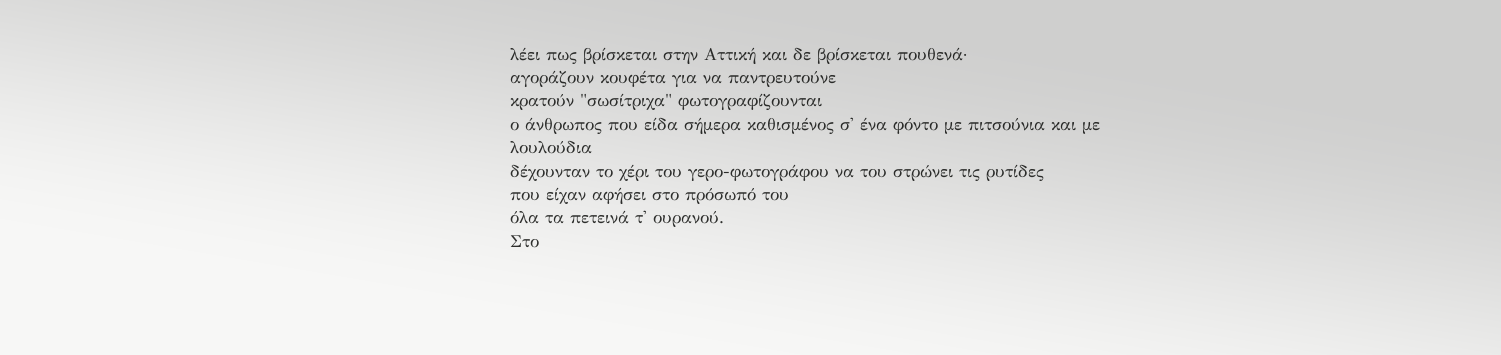λέει πως βρίσκεται στην Αττική και δε βρίσκεται πουθενά·
αγοράζουν κουφέτα για να παντρευτούνε
κρατούν "σωσίτριχα" φωτογραφίζουνται
ο άνθρωπος που είδα σήμερα καθισμένος σ' ένα φόντο με πιτσούνια και με λουλούδια
δέχουνταν το χέρι του γερο-φωτογράφου να του στρώνει τις ρυτίδες
που είχαν αφήσει στο πρόσωπό του
όλα τα πετεινά τ' ουρανού.
Στο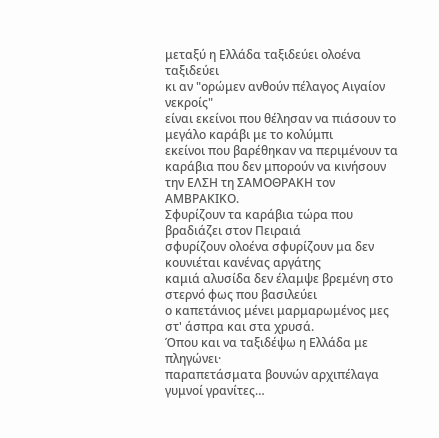μεταξύ η Ελλάδα ταξιδεύει ολοένα ταξιδεύει
κι αν "ορώμεν ανθούν πέλαγος Αιγαίον νεκροίς"
είναι εκείνοι που θέλησαν να πιάσουν το μεγάλο καράβι με το κολύμπι
εκείνοι που βαρέθηκαν να περιμένουν τα καράβια που δεν μπορούν να κινήσουν
την ΕΛΣΗ τη ΣΑΜOΘΡΑΚΗ τον ΑΜΒΡΑΚΙΚO.
Σφυρίζουν τα καράβια τώρα που βραδιάζει στον Πειραιά
σφυρίζουν ολοένα σφυρίζουν μα δεν κουνιέται κανένας αργάτης
καμιά αλυσίδα δεν έλαμψε βρεμένη στο στερνό φως που βασιλεύει
ο καπετάνιος μένει μαρμαρωμένος μες στ' άσπρα και στα χρυσά.
Όπου και να ταξιδέψω η Ελλάδα με πληγώνει·
παραπετάσματα βουνών αρχιπέλαγα γυμνοί γρανίτες…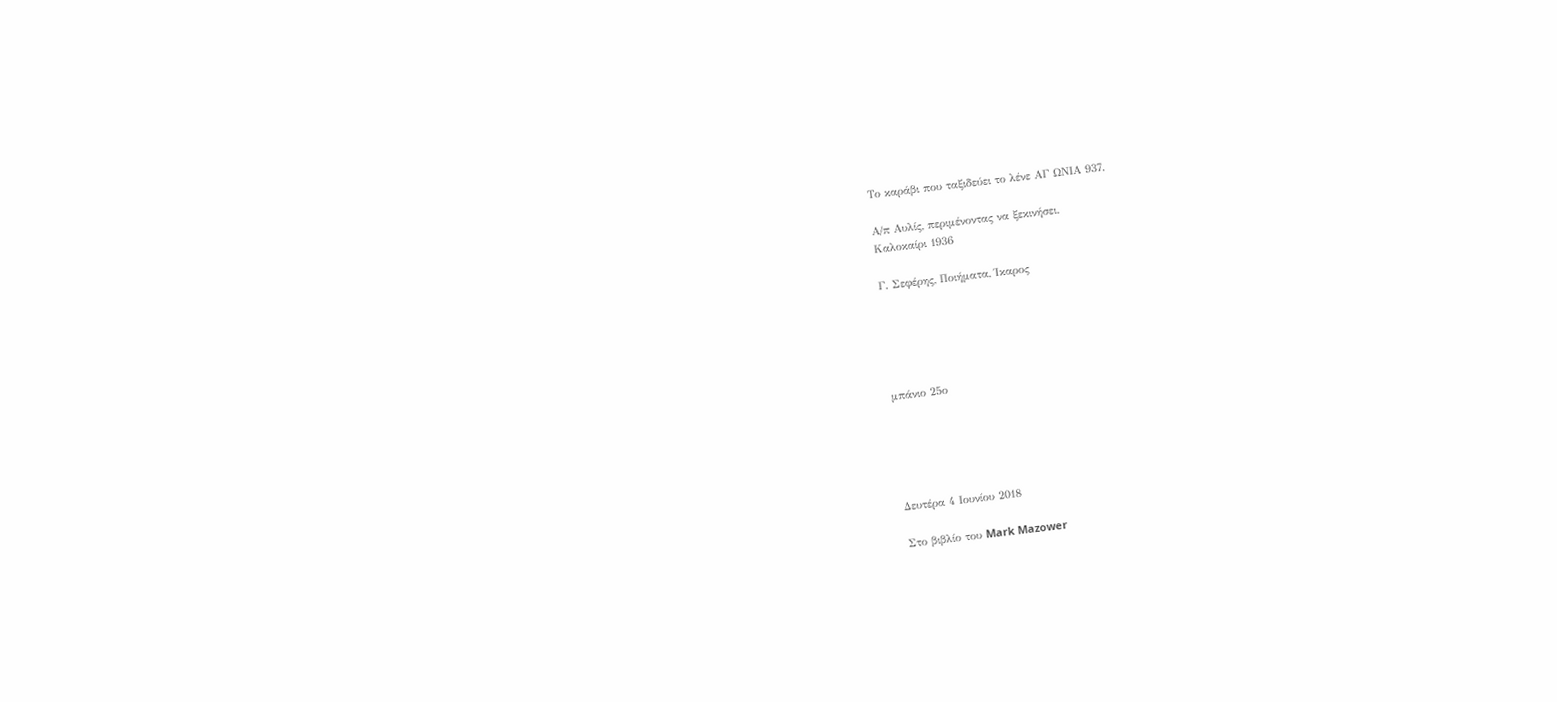Το καράβι που ταξιδεύει το λένε ΑΓ ΩΝΙΑ 937.

Α/π Αυλίς, περιμένοντας να ξεκινήσει.
Καλοκαίρι 1936

Γ. Σεφέρης, Ποιήματα, Ίκαρος





μπάνιο 25ο





Δευτέρα 4 Ιουνίου 2018

Στο βιβλίο του Mark Mazower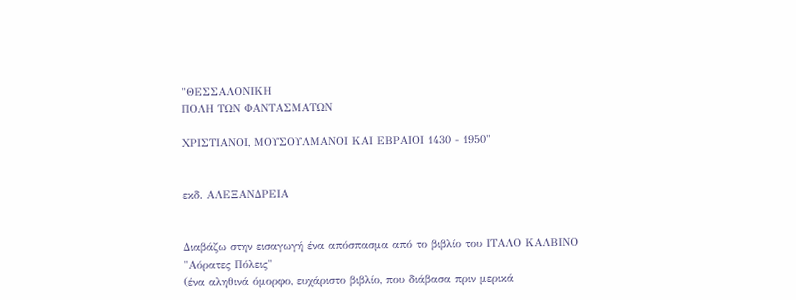"ΘΕΣΣΑΛΟΝΙΚΗ
ΠΟΛΗ ΤΩΝ ΦΑΝΤΑΣΜΑΤΩΝ

ΧΡΙΣΤΙΑΝΟΙ, ΜΟΥΣΟΥΛΜΑΝΟΙ ΚΑΙ ΕΒΡΑΙΟΙ 1430 - 1950"


εκδ. ΑΛΕΞΑΝΔΡΕΙΑ


Διαβάζω στην εισαγωγή ένα απόσπασμα από το βιβλίο του ΙΤΑΛΟ ΚΑΛΒΙΝΟ
"Αόρατες Πόλεις"
(ένα αληθινά όμορφο, ευχάριστο βιβλίο, που διάβασα πριν μερικά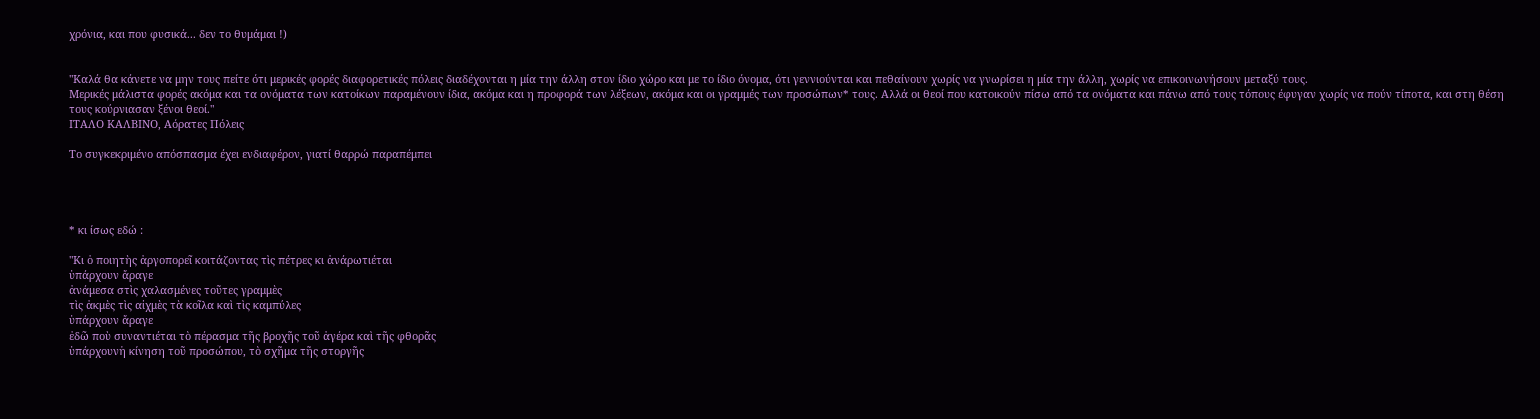χρόνια, και που φυσικά... δεν το θυμάμαι !)


"Καλά θα κάνετε να μην τους πείτε ότι μερικές φορές διαφορετικές πόλεις διαδέχονται η μία την άλλη στον ίδιο χώρο και με το ίδιο όνομα, ότι γεννιούνται και πεθαίνουν χωρίς να γνωρίσει η μία την άλλη, χωρίς να επικοινωνήσουν μεταξύ τους.
Μερικές μάλιστα φορές ακόμα και τα ονόματα των κατοίκων παραμένουν ίδια, ακόμα και η προφορά των λέξεων, ακόμα και οι γραμμές των προσώπων* τους. Αλλά οι θεοί που κατοικούν πίσω από τα ονόματα και πάνω από τους τόπους έφυγαν χωρίς να πούν τίποτα, και στη θέση τους κούρνιασαν ξένοι θεοί."
ΙΤΑΛΟ ΚΑΛΒΙΝΟ, Αόρατες Πόλεις

Το συγκεκριμένο απόσπασμα έχει ενδιαφέρον, γιατί θαρρώ παραπέμπει




* κι ίσως εδώ :

"Κι ὁ ποιητὴς ἀργοπορεῖ κοιτάζοντας τὶς πέτρες κι ἀνάρωτιέται
ὑπάρχουν ἄραγε
ἀνάμεσα στὶς χαλασμένες τοῦτες γραμμὲς
τὶς ἀκμὲς τὶς αἰχμὲς τὰ κοῖλα καὶ τὶς καμπύλες
ὑπάρχουν ἄραγε
ἐδῶ ποὺ συναντιέται τὸ πέρασμα τῆς βροχῆς τοῦ ἀγέρα καὶ τῆς φθορᾶς
ὑπάρχουνἡ κίνηση τοῦ προσώπου, τὸ σχῆμα τῆς στοργῆς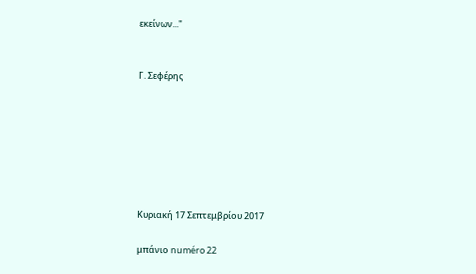εκείνων..."


Γ. Σεφέρης







Κυριακή 17 Σεπτεμβρίου 2017

μπάνιο numéro 22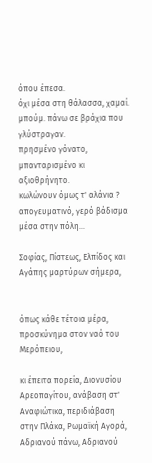όπου έπεσα.
όχι μέσα στη θάλασσα, χαμαί. μπούμ. πάνω σε βράχια που γλύστραγαν.
πρησμένο γόνατο, μπανταρισμένο κι αξιοθρήνητο.
κωλώνουν όμως τ' αλάνια ? απογευματινό, γερό βάδισμα μέσα στην πόλη...

Σοφίας, Πίστεως, Ελπίδος και Αγάπης μαρτύρων σήμερα,


όπως κάθε τέτοια μέρα, προσκύνημα στον ναό του Μερόπειου,

κι έπειτα πορεία, Διονυσίου Αρεοπαγίτου, ανάβαση στ' Αναφιώτικα, περιδιάβαση στην Πλάκα, Ρωμαϊκή Αγορά, Αδριανού πάνω, Αδριανού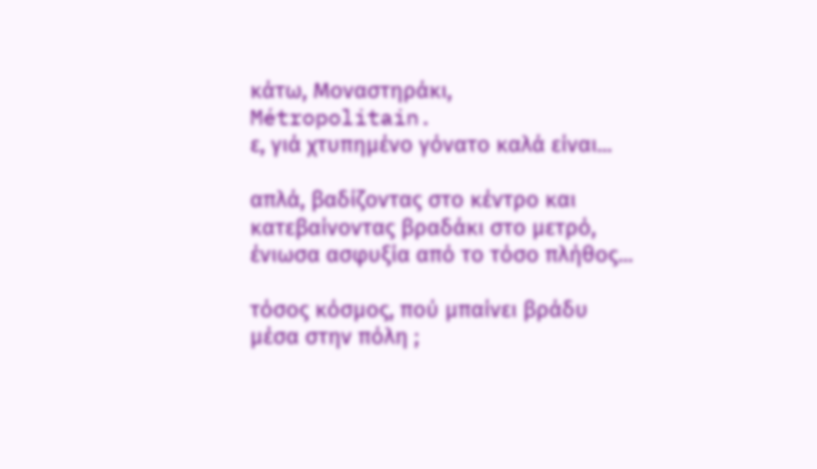κάτω, Μοναστηράκι, Métropolitain.
ε, γιά χτυπημένο γόνατο καλά είναι...

απλά, βαδίζοντας στο κέντρο και κατεβαίνοντας βραδάκι στο μετρό, ένιωσα ασφυξία από το τόσο πλήθος...

τόσος κόσμος, πού μπαίνει βράδυ μέσα στην πόλη ;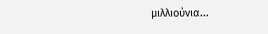μιλλιούνια...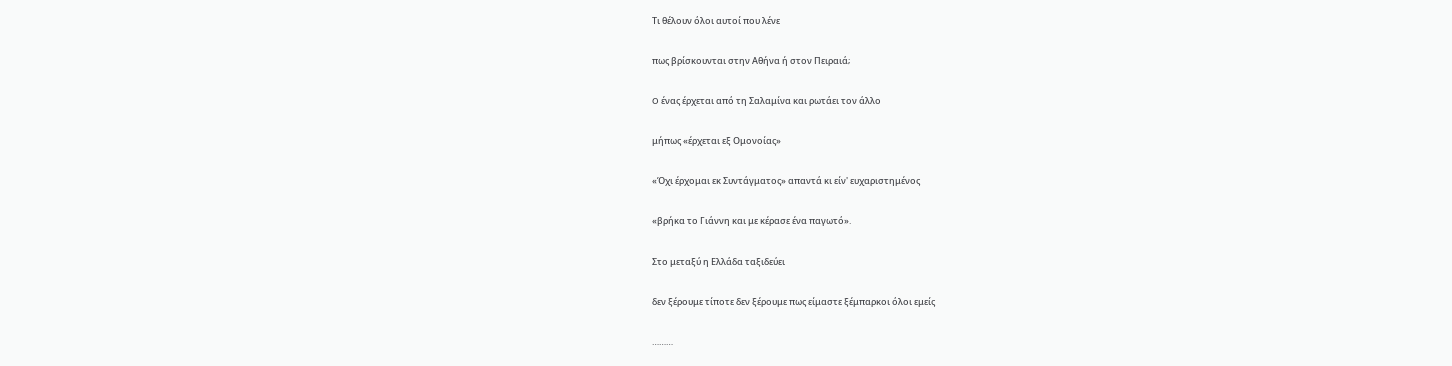Τι θέλουν όλοι αυτοί που λένε

πως βρίσκουνται στην Αθήνα ή στον Πειραιά;

O ένας έρχεται από τη Σαλαμίνα και ρωτάει τον άλλο

μήπως «έρχεται εξ Oμονοίας»

«Όχι έρχομαι εκ Συντάγματος» απαντά κι είν' ευχαριστημένος

«βρήκα το Γιάννη και με κέρασε ένα παγωτό».

Στο μεταξύ η Ελλάδα ταξιδεύει

δεν ξέρουμε τίποτε δεν ξέρουμε πως είμαστε ξέμπαρκοι όλοι εμείς

………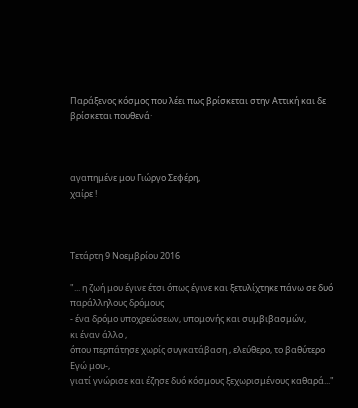Παράξενος κόσμος που λέει πως βρίσκεται στην Αττική και δε βρίσκεται πουθενά·



αγαπημένε μου Γιώργο Σεφέρη,
χαίρε !



Τετάρτη 9 Νοεμβρίου 2016

"... η ζωή μου έγινε έτσι όπως έγινε και ξετυλίχτηκε πάνω σε δυό παράλληλους δρόμους
- ένα δρόμο υποχρεώσεων, υπομονής και συμβιβασμών,
κι έναν άλλο ,
όπου περπάτησε χωρίς συγκατάβαση , ελεύθερο, το βαθύτερο Εγώ μου-,
γιατί γνώρισε και έζησε δυό κόσμους ξεχωρισμένους καθαρά..."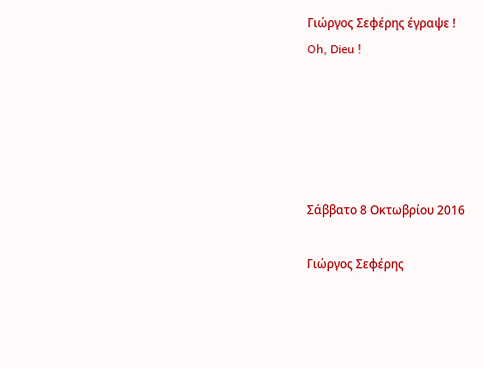Γιώργος Σεφέρης έγραψε !
Oh, Dieu !





Σάββατο 8 Οκτωβρίου 2016

Γιώργος Σεφέρης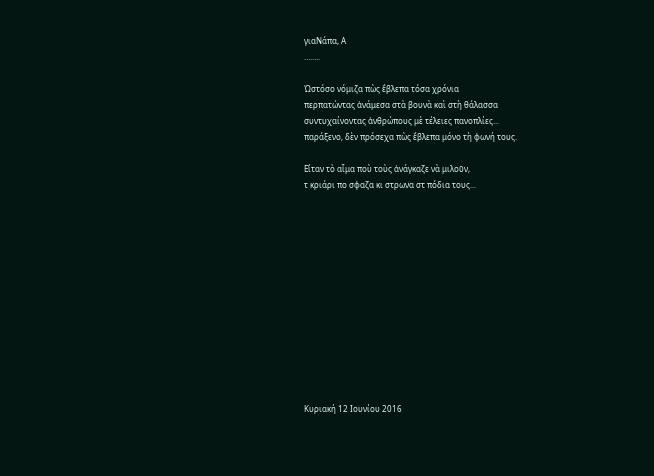γιαΝάπα, Α
……..

Ὡστόσο νόμιζα πὼς ἔβλεπα τόσα χρόνια
περπατώντας ἀνάμεσα στὰ βουνὰ καὶ στὴ θάλασσα
συντυχαίνοντας ἀνθρώπους μὲ τέλειες πανοπλίες...
παράξενο, δὲν πρόσεχα πὼς ἔβλεπα μόνο τὴ φωνή τους.

Εἴταν τὸ αἷμα ποὺ τοὺς ἀνάγκαζε νὰ μιλοῦν,
τ κριάρι πο σφαζα κι στρωνα στ πόδια τους...













Κυριακή 12 Ιουνίου 2016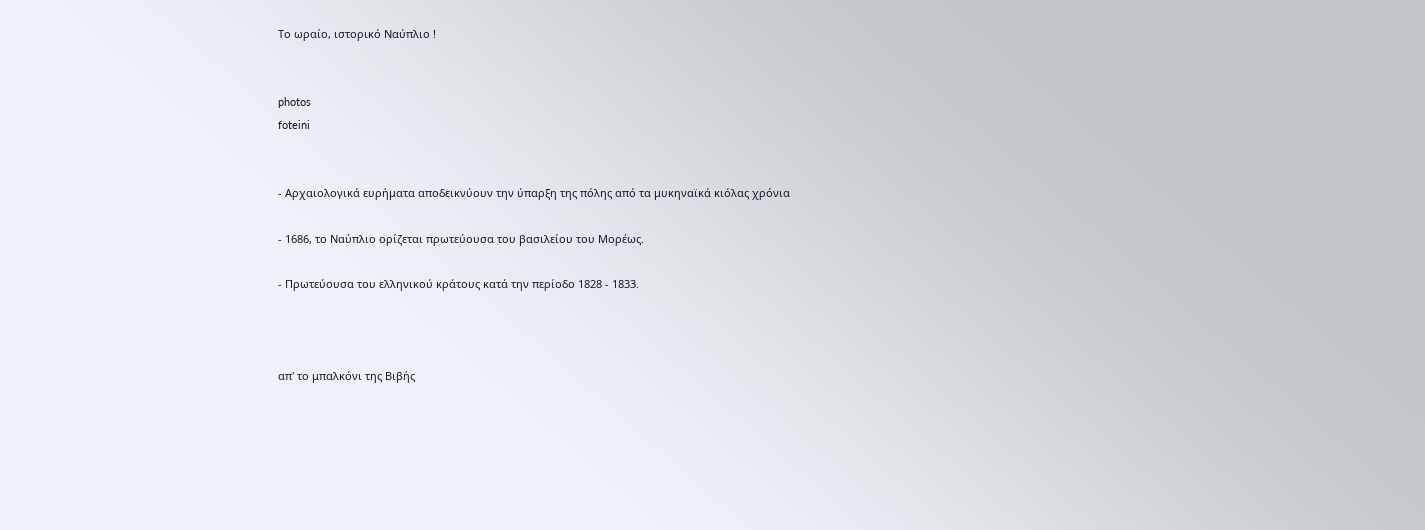Το ωραίο, ιστορικό Ναύπλιο !


photos
foteini


- Αρχαιολογικά ευρήματα αποδεικνύουν την ύπαρξη της πόλης από τα μυκηναϊκά κιόλας χρόνια

- 1686, το Ναύπλιο ορίζεται πρωτεύουσα του βασιλείου του Μορέως.

- Πρωτεύουσα του ελληνικού κράτους κατά την περίοδο 1828 - 1833.



απ' το μπαλκόνι της Βιβής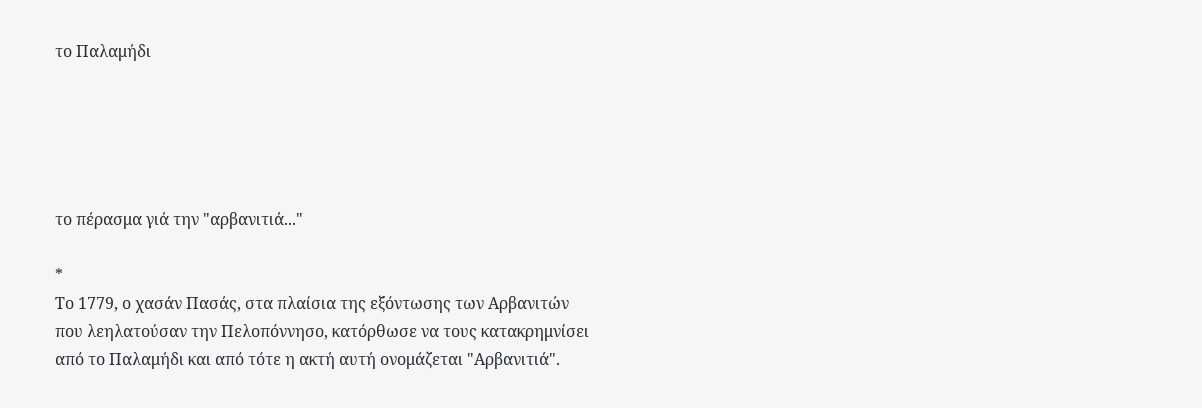το Παλαμήδι





το πέρασμα γιά την "αρβανιτιά..."

*
Το 1779, ο χασάν Πασάς, στα πλαίσια της εξόντωσης των Αρβανιτών
που λεηλατούσαν την Πελοπόννησο, κατόρθωσε να τους κατακρημνίσει
από το Παλαμήδι και από τότε η ακτή αυτή ονομάζεται "Αρβανιτιά".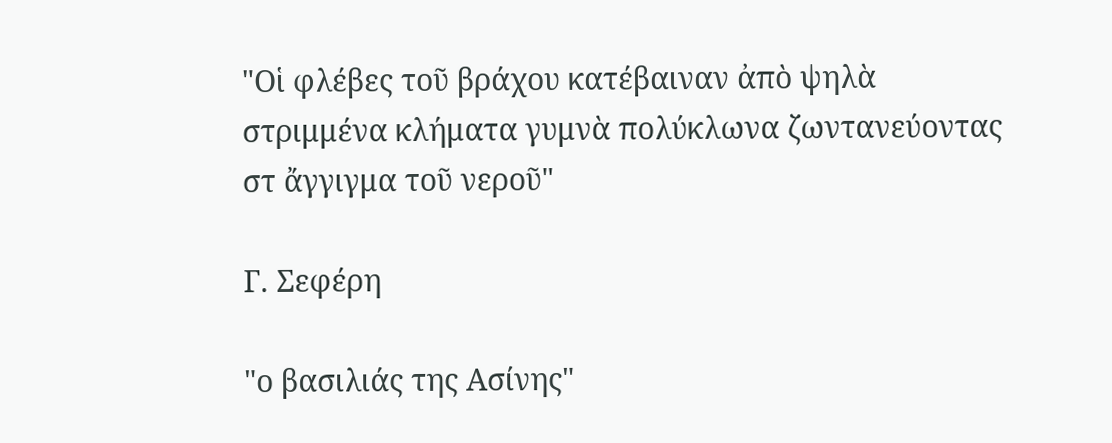"Οἱ φλέβες τοῦ βράχου κατέβαιναν ἀπὸ ψηλὰ
στριμμένα κλήματα γυμνὰ πολύκλωνα ζωντανεύοντας
στ ἄγγιγμα τοῦ νεροῦ"

Γ. Σεφέρη

"ο βασιλιάς της Ασίνης"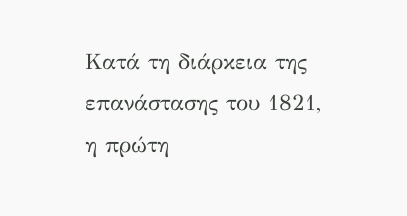Κατά τη διάρκεια της επανάστασης του 1821,
η πρώτη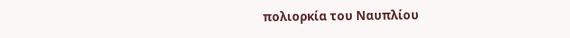πολιορκία του Ναυπλίου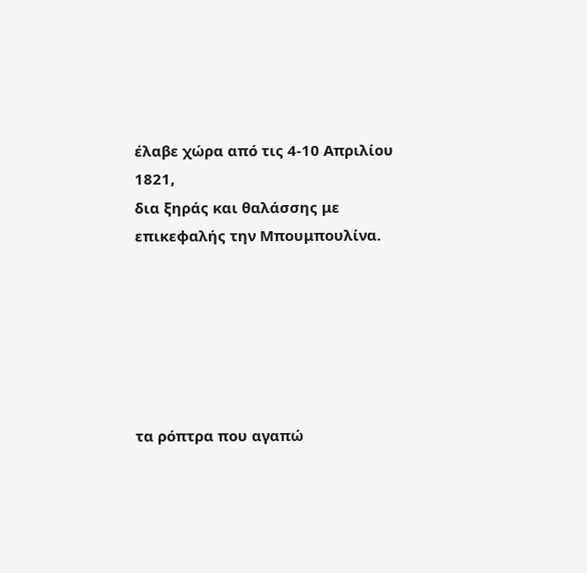έλαβε χώρα από τις 4-10 Απριλίου 1821,
δια ξηράς και θαλάσσης με επικεφαλής την Μπουμπουλίνα.






τα ρόπτρα που αγαπώ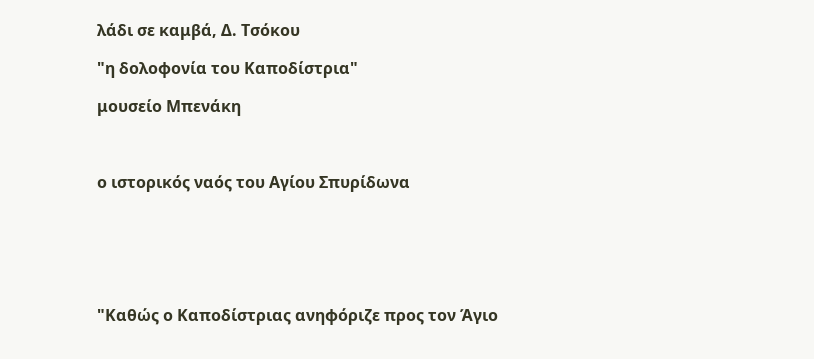λάδι σε καμβά, Δ. Τσόκου

"η δολοφονία του Καποδίστρια"

μουσείο Μπενάκη



ο ιστορικός ναός του Αγίου Σπυρίδωνα






"Καθώς ο Καποδίστριας ανηφόριζε προς τον Άγιο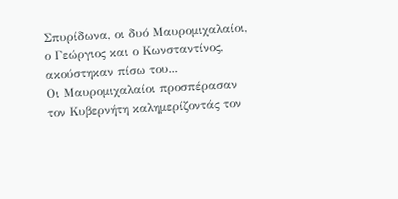Σπυρίδωνα, οι δυό Μαυρομιχαλαίοι, ο Γεώργιος και ο Κωνσταντίνος, ακούστηκαν πίσω του...
Οι Μαυρομιχαλαίοι προσπέρασαν τον Κυβερνήτη καλημερίζοντάς τον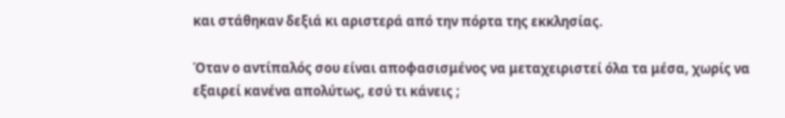και στάθηκαν δεξιά κι αριστερά από την πόρτα της εκκλησίας.

Όταν ο αντίπαλός σου είναι αποφασισμένος να μεταχειριστεί όλα τα μέσα, χωρίς να εξαιρεί κανένα απολύτως, εσύ τι κάνεις ;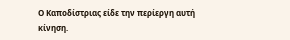Ο Καποδίστριας είδε την περίεργη αυτή κίνηση.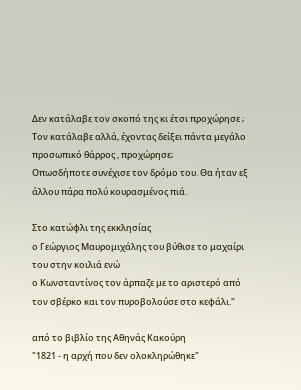Δεν κατάλαβε τον σκοπό της κι έτσι προχώρησε ;
Τον κατάλαβε αλλά, έχοντας δείξει πάντα μεγάλο προσωπικό θάρρος , προχώρησε;
Οπωσδήποτε συνέχισε τον δρόμο του. Θα ήταν εξ άλλου πάρα πολύ κουρασμένος πιά.

Στο κατώφλι της εκκλησίας
ο Γεώργιος Μαυρομιχάλης του βύθισε το μαχαίρι του στην κοιλιά ενώ
ο Κωνσταντίνος τον άρπαζε με το αριστερό από τον σβέρκο και τον πυροβολούσε στο κεφάλι."

από το βιβλίο της Αθηνάς Κακούρη
"1821 - η αρχή που δεν ολοκληρώθηκε"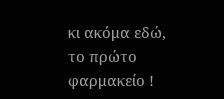κι ακόμα εδώ,
το πρώτο φαρμακείο !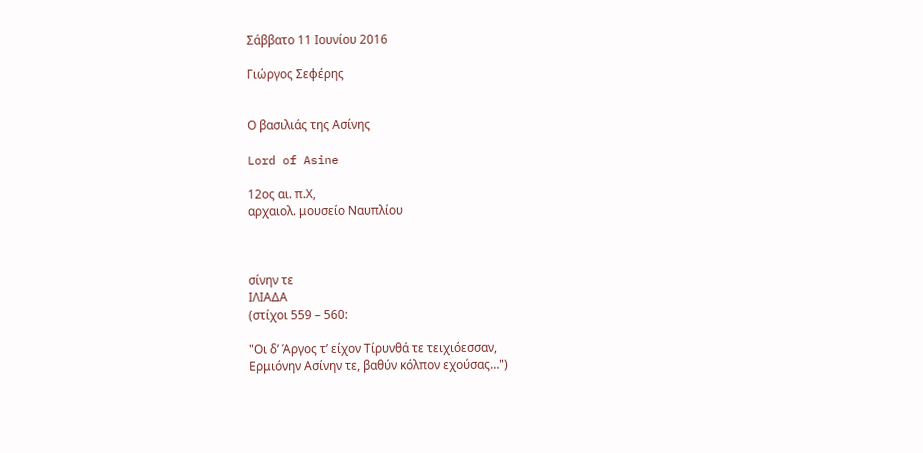Σάββατο 11 Ιουνίου 2016

Γιώργος Σεφέρης


Ο βασιλιάς της Ασίνης

Lord of Asine

12ος αι. π.Χ,
αρχαιολ. μουσείο Ναυπλίου



σίνην τε
ΙΛΙΑΔΑ
(στίχοι 559 – 560:

"Οι δ’ Άργος τ’ είχον Τίρυνθά τε τειχιόεσσαν,
Ερμιόνην Ασίνην τε, βαθύν κόλπον εχούσας…")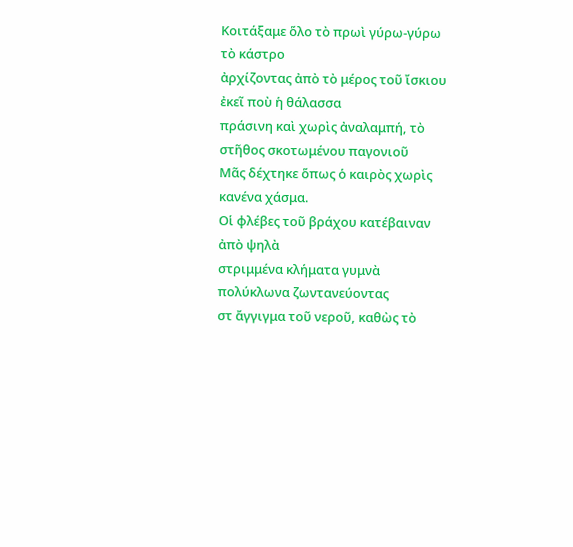Κοιτάξαμε ὅλο τὸ πρωὶ γύρω-γύρω τὸ κάστρο
ἀρχίζοντας ἀπὸ τὸ μέρος τοῦ ἴσκιου ἐκεῖ ποὺ ἡ θάλασσα
πράσινη καὶ χωρὶς ἀναλαμπή, τὸ στῆθος σκοτωμένου παγονιοῦ
Μᾶς δέχτηκε ὅπως ὁ καιρὸς χωρὶς κανένα χάσμα.
Οἱ φλέβες τοῦ βράχου κατέβαιναν ἀπὸ ψηλὰ
στριμμένα κλήματα γυμνὰ πολύκλωνα ζωντανεύοντας
στ ἄγγιγμα τοῦ νεροῦ, καθὼς τὸ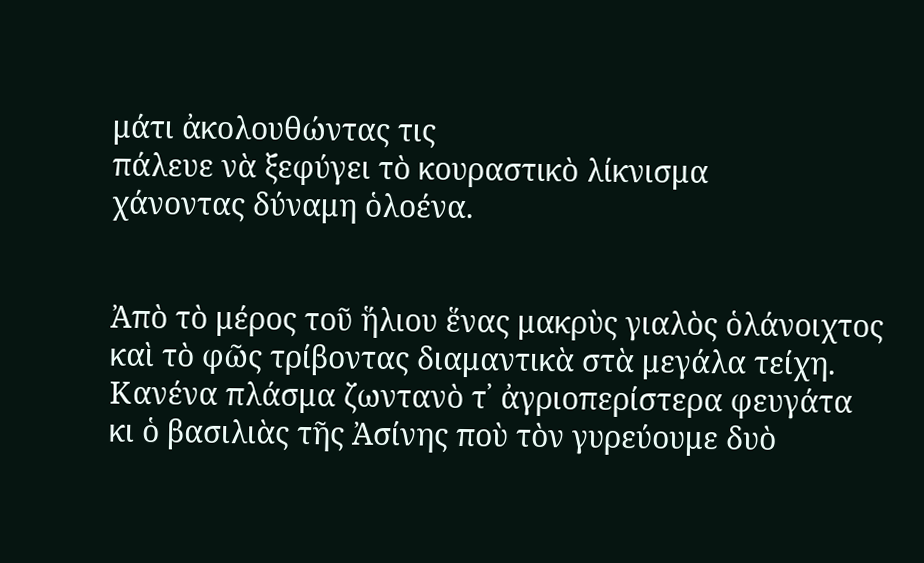μάτι ἀκολουθώντας τις
πάλευε νὰ ξεφύγει τὸ κουραστικὸ λίκνισμα
χάνοντας δύναμη ὁλοένα.


Ἀπὸ τὸ μέρος τοῦ ἥλιου ἕνας μακρὺς γιαλὸς ὁλάνοιχτος
καὶ τὸ φῶς τρίβοντας διαμαντικὰ στὰ μεγάλα τείχη.
Κανένα πλάσμα ζωντανὸ τ᾿ ἀγριοπερίστερα φευγάτα
κι ὁ βασιλιὰς τῆς Ἀσίνης ποὺ τὸν γυρεύουμε δυὸ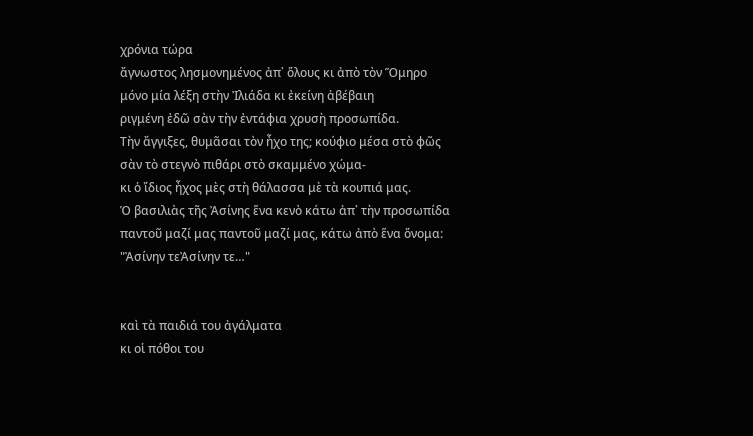χρόνια τώρα
ἄγνωστος λησμονημένος ἀπ᾿ ὅλους κι ἀπὸ τὸν Ὅμηρο
μόνο μία λέξη στὴν Ἰλιάδα κι ἐκείνη ἀβέβαιη
ριγμένη ἐδῶ σὰν τὴν ἐντάφια χρυσὴ προσωπίδα.
Τὴν ἄγγιξες, θυμᾶσαι τὸν ἦχο της; κούφιο μέσα στὸ φῶς
σὰν τὸ στεγνὸ πιθάρι στὸ σκαμμένο χώμα-
κι ὁ ἴδιος ἦχος μὲς στὴ θάλασσα μὲ τὰ κουπιά μας.
Ὁ βασιλιὰς τῆς Ἀσίνης ἕνα κενὸ κάτω ἀπ᾿ τὴν προσωπίδα
παντοῦ μαζί μας παντοῦ μαζί μας, κάτω ἀπὸ ἕνα ὄνομα:
"Ἀσίνην τεἈσίνην τε…"


καὶ τὰ παιδιά του ἀγάλματα
κι οἱ πόθοι του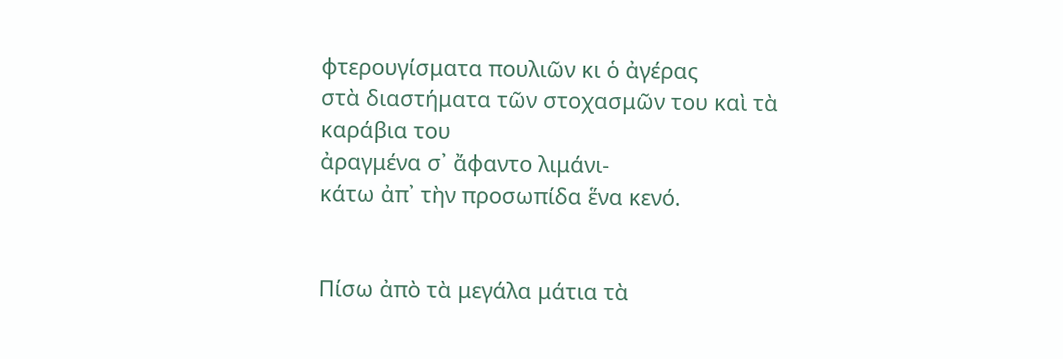φτερουγίσματα πουλιῶν κι ὁ ἀγέρας
στὰ διαστήματα τῶν στοχασμῶν του καὶ τὰ καράβια του
ἀραγμένα σ᾿ ἄφαντο λιμάνι-
κάτω ἀπ᾿ τὴν προσωπίδα ἕνα κενό.


Πίσω ἀπὸ τὰ μεγάλα μάτια τὰ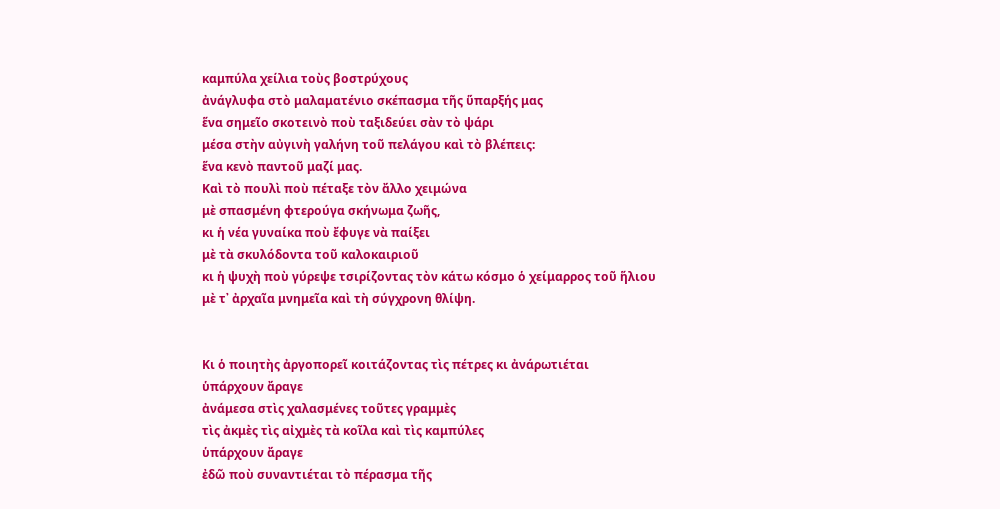καμπύλα χείλια τοὺς βοστρύχους
ἀνάγλυφα στὸ μαλαματένιο σκέπασμα τῆς ὕπαρξής μας
ἕνα σημεῖο σκοτεινὸ ποὺ ταξιδεύει σὰν τὸ ψάρι
μέσα στὴν αὐγινὴ γαλήνη τοῦ πελάγου καὶ τὸ βλέπεις:
ἕνα κενὸ παντοῦ μαζί μας.
Καὶ τὸ πουλὶ ποὺ πέταξε τὸν ἄλλο χειμώνα
μὲ σπασμένη φτερούγα σκήνωμα ζωῆς,
κι ἡ νέα γυναίκα ποὺ ἔφυγε νὰ παίξει
μὲ τὰ σκυλόδοντα τοῦ καλοκαιριοῦ
κι ἡ ψυχὴ ποὺ γύρεψε τσιρίζοντας τὸν κάτω κόσμο ὁ χείμαρρος τοῦ ἥλιου
μὲ τ᾿ ἀρχαῖα μνημεῖα καὶ τὴ σύγχρονη θλίψη.


Κι ὁ ποιητὴς ἀργοπορεῖ κοιτάζοντας τὶς πέτρες κι ἀνάρωτιέται
ὑπάρχουν ἄραγε
ἀνάμεσα στὶς χαλασμένες τοῦτες γραμμὲς
τὶς ἀκμὲς τὶς αἰχμὲς τὰ κοῖλα καὶ τὶς καμπύλες
ὑπάρχουν ἄραγε
ἐδῶ ποὺ συναντιέται τὸ πέρασμα τῆς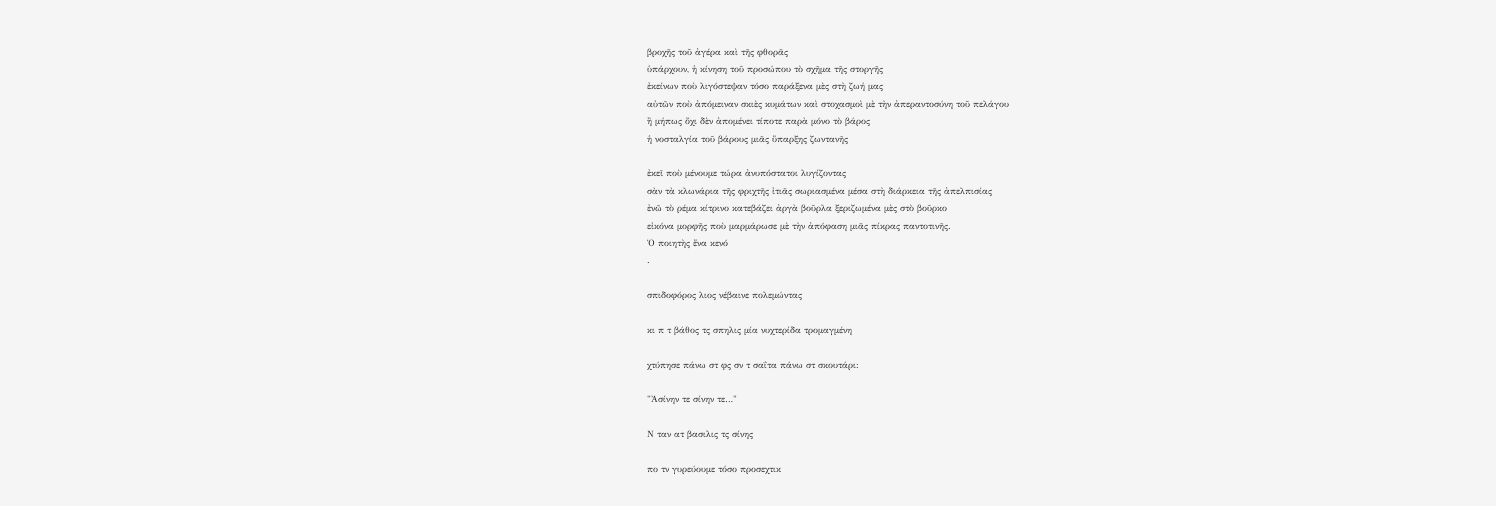βροχῆς τοῦ ἀγέρα καὶ τῆς φθορᾶς
ὑπάρχουν, ἡ κίνηση τοῦ προσώπου τὸ σχῆμα τῆς στοργῆς
ἐκείνων ποὺ λιγόστεψαν τόσο παράξενα μὲς στὴ ζωή μας
αὐτῶν ποὺ ἀπόμειναν σκιὲς κυμάτων καὶ στοχασμοὶ μὲ τὴν ἀπεραντοσύνη τοῦ πελάγου
ἢ μήπως ὄχι δὲν ἀπομένει τίποτε παρὰ μόνο τὸ βάρος
ἡ νοσταλγία τοῦ βάρους μιᾶς ὕπαρξης ζωντανῆς

ἐκεῖ ποὺ μένουμε τώρα ἀνυπόστατοι λυγίζοντας
σὰν τὰ κλωνάρια τῆς φριχτῆς ἰτιᾶς σωριασμένα μέσα στὴ διάρκεια τῆς ἀπελπισίας
ἐνῶ τὸ ρέμα κίτρινο κατεβάζει ἀργὰ βοῦρλα ξεριζωμένα μὲς στὸ βοῦρκο
εἰκόνα μορφῆς ποὺ μαρμάρωσε μὲ τὴν ἀπόφαση μιᾶς πίκρας παντοτινῆς.
Ὁ ποιητὴς ἕνα κενό
.

σπιδοφόρος λιος νέβαινε πολεμώντας

κι π τ βάθος τς σπηλις μία νυχτερίδα τρομαγμένη

χτύπησε πάνω στ φς σν τ σαΐτα πάνω στ σκουτάρι:

"Ἀσίνην τε σίνην τε…"

Ν ταν ατ βασιλις τς σίνης

πο τν γυρεύουμε τόσο προσεχτικ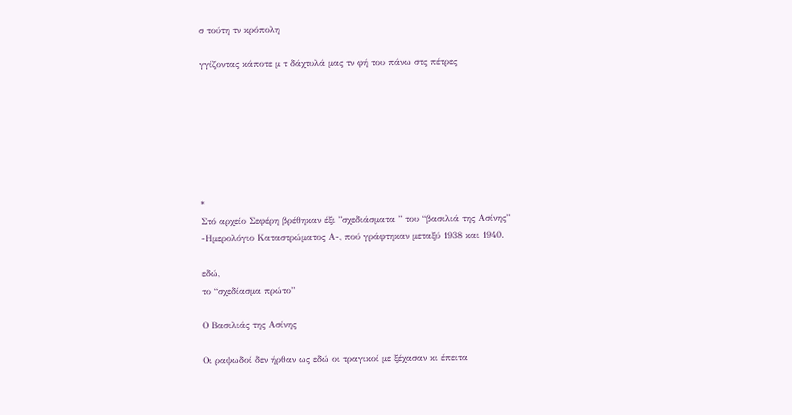σ τούτη τν κρόπολη

γγίζοντας κάποτε μ τ δάχτυλά μας τν φή του πάνω στς πέτρες







*
Στό αρχείο Σεφέρη βρέθηκαν έξι ”σχεδιάσματα ” του “βασιλιά της Ασίνης”
-Ημερολόγιο Καταστρώματος Α-, πού γράφτηκαν μεταξύ 1938 και 1940.

εδώ,
το “σχεδίασμα πρώτο”

Ο Βασιλιάς της Ασίνης

Οι ραψωδοί δεν ήρθαν ως εδώ οι τραγικοί με ξέχασαν κι έπειτα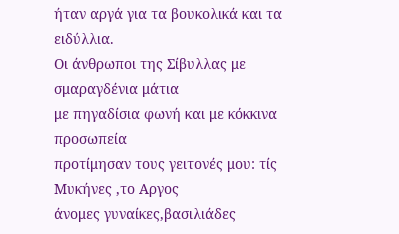ήταν αργά για τα βουκολικά και τα ειδύλλια.
Οι άνθρωποι της Σίβυλλας με σμαραγδένια μάτια
με πηγαδίσια φωνή και με κόκκινα προσωπεία
προτίμησαν τους γειτονές μου: τίς Μυκήνες ,το Αργος
άνομες γυναίκες,βασιλιάδες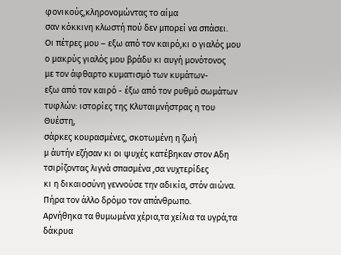φονικούς,κληρονομώντας το αίμα
σαν κόκκινη κλωστή πού δεν μπορεί να σπάσει.
Οι πέτρες μου – εξω από τον καιρό,κι ο γιαλός μου
ο μακρύς γιαλός μου βράδυ κι αυγή μονότονος
με τον άφθαρτο κυματισμό των κυμάτων-
εξω από τον καιρό - έξω από τον ρυθμό σωμάτων
τυφλών: ιστορίες της Κλυταιμνήστρας η του Θυέστη,
σάρκες κουρασμένες, σκοτωμένη η ζωή
μ άυτήν εζήσαν κι οι ψυχές κατέβηκαν στον Αδη
τσιρίζοντας λιγνά σπασμένα ,σα νυχτερίδες
κι η δικαιοσύνη γεννούσε την αδικία, στόν αιώνα.
Πήρα τον άλλο δρόμο τον απάνθρωπο.
Αρνήθηκα τα θυμωμένα χέρια,τα χείλια τα υγρά,τα δάκρυα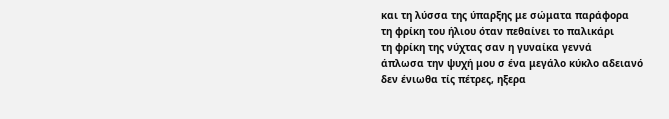και τη λύσσα της ύπαρξης με σώματα παράφορα
τη φρίκη του ήλιου όταν πεθαίνει το παλικάρι
τη φρίκη της νύχτας σαν η γυναίκα γεννά
άπλωσα την ψυχή μου σ ένα μεγάλο κύκλο αδειανό
δεν ένιωθα τίς πέτρες, ηξερα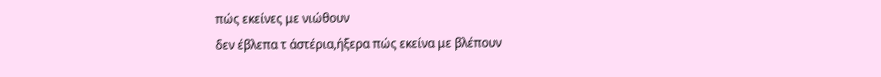πώς εκείνες με νιώθουν
δεν έβλεπα τ άστέρια,ήξερα πώς εκείνα με βλέπουν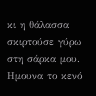κι η θάλασσα σκιρτούσε γύρω στη σάρκα μου.
Ημουνα το κενό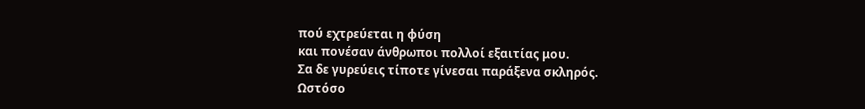πού εχτρεύεται η φύση
και πονέσαν άνθρωποι πολλοί εξαιτίας μου.
Σα δε γυρεύεις τίποτε γίνεσαι παράξενα σκληρός.
Ωστόσο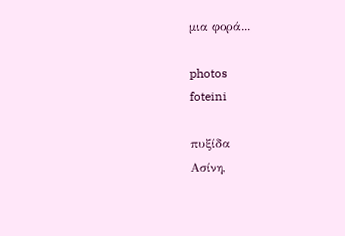μια φορά...

photos
foteini

πυξίδα
Ασίνη,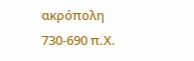ακρόπολη
730-690 π.Χ.